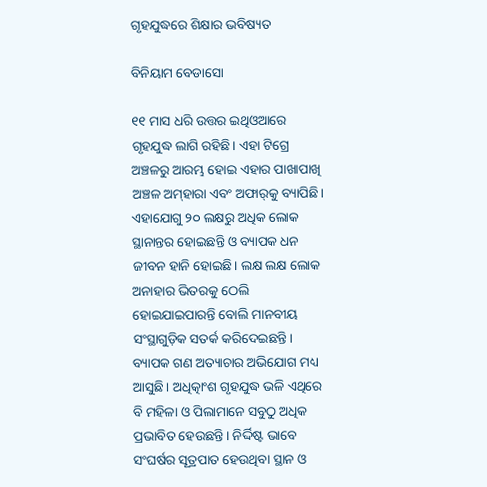ଗୃହଯୁଦ୍ଧରେ ଶିକ୍ଷାର ଭବିଷ୍ୟତ

ବିନିୟାମ ବେଡାସୋ

୧୧ ମାସ ଧରି ଉତ୍ତର ଇଥିଓଆରେ ଗୃହଯୁଦ୍ଧ ଲାଗି ରହିଛି। ଏହା ଟିଗ୍ରେ ଅଞ୍ଚଳରୁ ଆରମ୍ଭ ହୋଇ ଏହାର ପାଖାପାଖି ଅଞ୍ଚଳ ଅମ୍‌ହାରା ଏବଂ ଅଫାର୍‌କୁ ବ୍ୟାପିଛି। ଏହାଯୋଗୁ ୨୦ ଲକ୍ଷରୁ ଅଧିକ ଲୋକ ସ୍ଥାନାନ୍ତର ହୋଇଛନ୍ତି ଓ ବ୍ୟାପକ ଧନ ଜୀବନ ହାନି ହୋଇଛି। ଲକ୍ଷ ଲକ୍ଷ ଲୋକ ଅନାହାର ଭିତରକୁ ଠେଲି ହୋଇଯାଇପାରନ୍ତି ବୋଲି ମାନବୀୟ ସଂସ୍ଥାଗୁଡ଼ିକ ସତର୍କ କରିଦେଇଛନ୍ତି। ବ୍ୟାପକ ଗଣ ଅତ୍ୟାଚାର ଅଭିଯୋଗ ମଧ୍ୟ ଆସୁଛି। ଅଧିତ୍କାଂଶ ଗୃହଯୁଦ୍ଧ ଭଳି ଏଥିରେ ବି ମହିଳା ଓ ପିଲାମାନେ ସବୁଠୁ ଅଧିକ ପ୍ରଭାବିତ ହେଉଛନ୍ତି। ନିର୍ଦ୍ଦିଷ୍ଟ ଭାବେ ସଂଘର୍ଷର ସୂତ୍ରପାତ ହେଉଥିବା ସ୍ଥାନ ଓ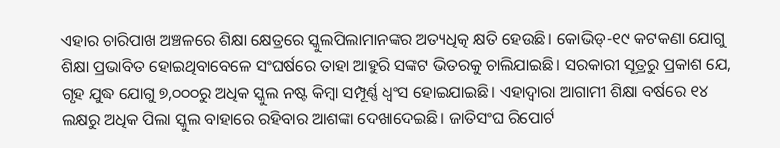ଏହାର ଚାରିପାଖ ଅଞ୍ଚଳରେ ଶିକ୍ଷା କ୍ଷେତ୍ରରେ ସ୍କୁଲପିଲାମାନଙ୍କର ଅତ୍ୟଧିତ୍କ କ୍ଷତି ହେଉଛି। କୋଭିଡ୍‌-୧୯ କଟକଣା ଯୋଗୁ ଶିକ୍ଷା ପ୍ରଭାବିତ ହୋଇଥିବାବେଳେ ସଂଘର୍ଷରେ ତାହା ଆହୁରି ସଙ୍କଟ ଭିତରକୁ ଚାଲିଯାଇଛି। ସରକାରୀ ସୂତ୍ରରୁ ପ୍ରକାଶ ଯେ, ଗୃହ ଯୁଦ୍ଧ ଯୋଗୁ ୭,୦୦୦ରୁ ଅଧିକ ସ୍କୁଲ ନଷ୍ଟ କିମ୍ବା ସମ୍ପୂର୍ଣ୍ଣ ଧ୍ୱଂସ ହୋଇଯାଇଛି। ଏହାଦ୍ୱାରା ଆଗାମୀ ଶିକ୍ଷା ବର୍ଷରେ ୧୪ ଲକ୍ଷରୁ ଅଧିକ ପିଲା ସ୍କୁଲ ବାହାରେ ରହିବାର ଆଶଙ୍କା ଦେଖାଦେଇଛି। ଜାତିସଂଘ ରିପୋର୍ଟ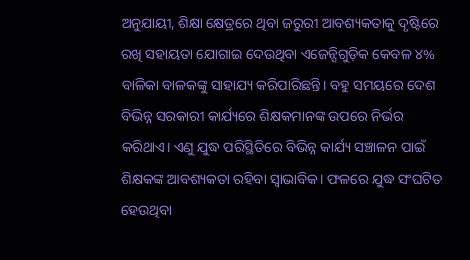ଅନୁଯାୟୀ, ଶିକ୍ଷା କ୍ଷେତ୍ରରେ ଥିବା ଜରୁରୀ ଆବଶ୍ୟକତାକୁ ଦୃଷ୍ଟିରେ ରଖି ସହାୟତା ଯୋଗାଇ ଦେଉଥିବା ଏଜେନ୍ସିଗୁଡ଼ିକ କେବଳ ୪% ବାଳିକା ବାଳକଙ୍କୁ ସାହାଯ୍ୟ କରିପାରିଛନ୍ତି। ବହୁ ସମୟରେ ଦେଶ ବିଭିନ୍ନ ସରକାରୀ କାର୍ଯ୍ୟରେ ଶିକ୍ଷକମାନଙ୍କ ଉପରେ ନିର୍ଭର କରିଥାଏ। ଏଣୁ ଯୁଦ୍ଧ ପରିସ୍ଥିତିରେ ବିଭିନ୍ନ କାର୍ଯ୍ୟ ସଞ୍ଚାଳନ ପାଇଁ ଶିକ୍ଷକଙ୍କ ଆବଶ୍ୟକତା ରହିବା ସ୍ବାଭାବିକ। ଫଳରେ ଯୁଦ୍ଧ ସଂଘଟିତ ହେଉଥିବା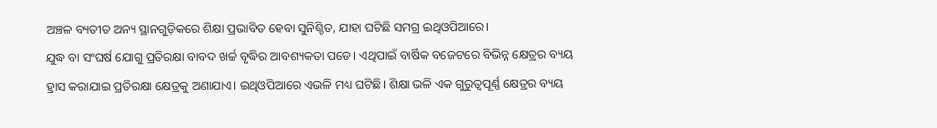ଅଞ୍ଚଳ ବ୍ୟତୀତ ଅନ୍ୟ ସ୍ଥାନଗୁଡ଼ିକରେ ଶିକ୍ଷା ପ୍ରଭାବିତ ହେବା ସୁନିଶ୍ଚିତ, ଯାହା ଘଟିଛି ସମଗ୍ର ଇଥିଓପିଆରେ।
ଯୁଦ୍ଧ ବା ସଂଘର୍ଷ ଯୋଗୁ ପ୍ରତିରକ୍ଷା ବାବଦ ଖର୍ଚ୍ଚ ବୃଦ୍ଧିର ଆବଶ୍ୟକତା ପଡେ। ଏଥିପାଇଁ ବାର୍ଷିକ ବଜେଟରେ ବିଭିନ୍ନ କ୍ଷେତ୍ରର ବ୍ୟୟ ହ୍ରାସ କରାଯାଇ ପ୍ରତିରକ୍ଷା କ୍ଷେତ୍ରକୁ ଅଣାଯାଏ। ଇଥିଓପିଆରେ ଏଭଳି ମଧ୍ୟ ଘଟିଛି। ଶିକ୍ଷା ଭଳି ଏକ ଗୁରୁତ୍ୱପୂର୍ଣ୍ଣ କ୍ଷେତ୍ରର ବ୍ୟୟ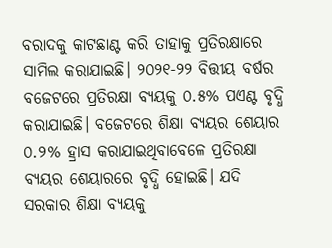ବରାଦକୁ କାଟଛାଣ୍ଟ କରି ତାହାକୁ ପ୍ରତିରକ୍ଷାରେ ସାମିଲ କରାଯାଇଛି। ୨୦୨୧-୨୨ ବିତ୍ତୀୟ ବର୍ଷର ବଜେଟରେ ପ୍ରତିରକ୍ଷା ବ୍ୟୟକୁ ୦.୫% ପଏଣ୍ଟ ବୃଦ୍ଧି କରାଯାଇଛି। ବଜେଟରେ ଶିକ୍ଷା ବ୍ୟୟର ଶେୟାର ୦.୨% ହ୍ରାସ କରାଯାଇଥିବାବେଳେ ପ୍ରତିରକ୍ଷା ବ୍ୟୟର ଶେୟାରରେ ବୃଦ୍ଧି ହୋଇଛି। ଯଦି ସରକାର ଶିକ୍ଷା ବ୍ୟୟକୁ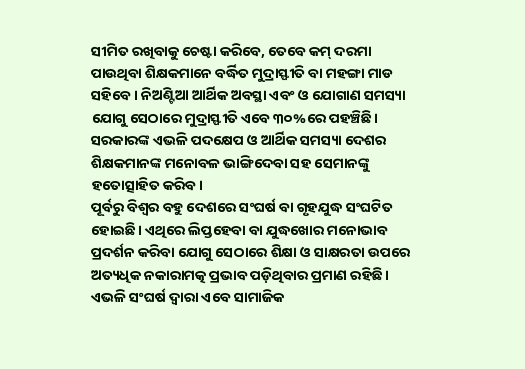ସୀମିତ ରଖିବାକୁ ଚେଷ୍ଟା କରିବେ, ତେବେ କମ୍‌ ଦରମା ପାଉଥିବା ଶିକ୍ଷକମାନେ ବର୍ଦ୍ଧିତ ମୁଦ୍ରାସ୍ଫୀତି ବା ମହଙ୍ଗା ମାଡ ସହିବେ । ନିଅଣ୍ଟିଆ ଆର୍ଥିକ ଅବସ୍ଥା ଏବଂ ଓ ଯୋଗାଣ ସମସ୍ୟା ଯୋଗୁ ସେଠାରେ ମୁଦ୍ରାସ୍ଫୀତି ଏବେ ୩୦%ରେ ପହଞ୍ଚିଛି। ସରକାରଙ୍କ ଏଭଳି ପଦକ୍ଷେପ ଓ ଆର୍ଥିକ ସମସ୍ୟା ଦେଶର ଶିକ୍ଷକମାନଙ୍କ ମନୋବଳ ଭାଙ୍ଗିଦେବା ସହ ସେମାନଙ୍କୁ ହତୋତ୍ସାହିତ କରିବ।
ପୂର୍ବରୁ ବିଶ୍ୱର ବହୁ ଦେଶରେ ସଂଘର୍ଷ ବା ଗୃହଯୁଦ୍ଧ ସଂଘଟିତ ହୋଇଛି। ଏଥିରେ ଲିପ୍ତହେବା ବା ଯୁଦ୍ଧଖୋର ମନୋଭାବ ପ୍ରଦର୍ଶନ କରିବା ଯୋଗୁ ସେଠାରେ ଶିକ୍ଷା ଓ ସାକ୍ଷରତା ଉପରେ ଅତ୍ୟଧିକ ନକାରାମତ୍କ ପ୍ରଭାବ ପଡ଼ିଥିବାର ପ୍ରମାଣ ରହିଛି। ଏଭଳି ସଂଘର୍ଷ ଦ୍ୱାରା ଏବେ ସାମାଜିକ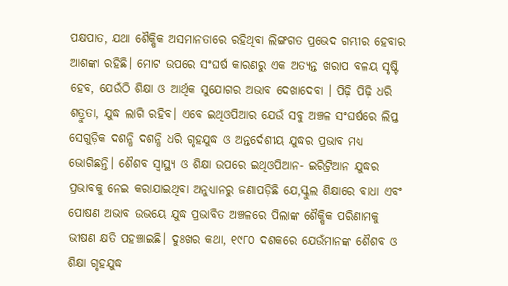ପକ୍ଷପାତ, ଯଥା ଶୈକ୍ଷିକ ଅସମାନତାରେ ରହିଥିବା ଲିଙ୍ଗଗତ ପ୍ରଭେଦ ଗମ୍ଭୀର ହେବାର ଆଶଙ୍କା ରହିଛି। ମୋଟ ଉପରେ ସଂଘର୍ଷ କାରଣରୁ ଏକ ଅତ୍ୟନ୍ତ ଖରାପ ବଳୟ ସୃଷ୍ଟି ହେବ, ଯେଉଁଠି ଶିକ୍ଷା ଓ ଆର୍ଥିକ ସୁଯୋଗର ଅଭାବ ଦେଖାଦେବା । ପିଢ଼ି ପିଢ଼ି ଧରି ଶତ୍ରୁତା, ଯୁଦ୍ଧ ଲାଗି ରହିବ। ଏବେ ଇଥିଓପିଆର ଯେଉଁ ସବୁ ଅଞ୍ଚଳ ସଂଘର୍ଷରେ ଲିପ୍ତ ସେଗୁଡ଼ିକ ଦଶନ୍ଧି ଦଶନ୍ଧି ଧରି ଗୃହଯୁଦ୍ଧ ଓ ଅନ୍ତର୍ଦେଶୀୟ ଯୁଦ୍ଧର ପ୍ରଭାବ ମଧ୍ୟ ଭୋଗିଛନ୍ତି। ଶୈଶବ ସ୍ବାସ୍ଥ୍ୟ ଓ ଶିକ୍ଷା ଉପରେ ଇଥିଓପିଆନ- ଇରିଟ୍ରିଆନ ଯୁଦ୍ଧର ପ୍ରଭାବକୁ ନେଇ କରାଯାଇଥିବା ଅନୁଧ୍ୟାନରୁ ଜଣାପଡ଼ିଛି ଯେ,ସ୍କୁଲ ଶିକ୍ଷାରେ ବାଧା ଏବଂ ପୋଷଣ ଅଭାବ ଉଭୟେ ଯୁଦ୍ଧ ପ୍ରଭାବିତ ଅଞ୍ଚଳରେ ପିଲାଙ୍କ ଶୈକ୍ଷିକ ପରିଣାମକୁ ଭୀଷଣ କ୍ଷତି ପହଞ୍ଚାଇଛି। ଦୁଃଖର କଥା, ୧୯୮୦ ଦଶକରେ ଯେଉଁମାନଙ୍କ ଶୈଶବ ଓ ଶିକ୍ଷା ଗୃହଯୁଦ୍ଧ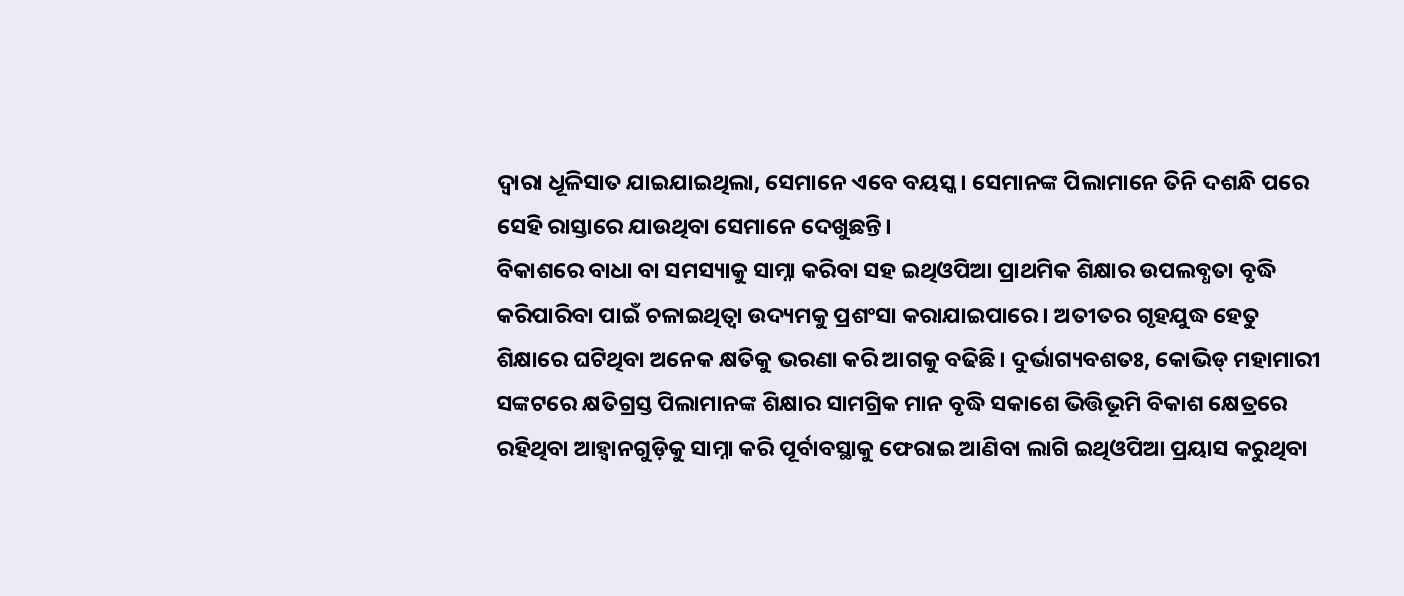ଦ୍ୱାରା ଧୂଳିସାତ ଯାଇଯାଇଥିଲା, ସେମାନେ ଏବେ ବୟସ୍କ। ସେମାନଙ୍କ ପିଲାମାନେ ତିନି ଦଶନ୍ଧି ପରେ ସେହି ରାସ୍ତାରେ ଯାଉଥିବା ସେମାନେ ଦେଖୁଛନ୍ତି।
ବିକାଶରେ ବାଧା ବା ସମସ୍ୟାକୁ ସାମ୍ନା କରିବା ସହ ଇଥିଓପିଆ ପ୍ରାଥମିକ ଶିକ୍ଷାର ଉପଲବ୍ଧତା ବୃଦ୍ଧି କରିପାରିବା ପାଇଁ ଚଳାଇଥିତ୍ବା ଉଦ୍ୟମକୁ ପ୍ରଶଂସା କରାଯାଇପାରେ। ଅତୀତର ଗୃହଯୁଦ୍ଧ ହେତୁ ଶିକ୍ଷାରେ ଘଟିଥିବା ଅନେକ କ୍ଷତିକୁ ଭରଣା କରି ଆଗକୁ ବଢିଛି। ଦୁର୍ଭାଗ୍ୟବଶତଃ, କୋଭିଡ୍‌ ମହାମାରୀ ସଙ୍କଟରେ କ୍ଷତିଗ୍ରସ୍ତ ପିଲାମାନଙ୍କ ଶିକ୍ଷାର ସାମଗ୍ରିକ ମାନ ବୃଦ୍ଧି ସକାଶେ ଭିତ୍ତିଭୂମି ବିକାଶ କ୍ଷେତ୍ରରେ ରହିଥିବା ଆହ୍ବାନଗୁଡ଼ିକୁ ସାମ୍ନା କରି ପୂର୍ବାବସ୍ଥାକୁ ଫେରାଇ ଆଣିବା ଲାଗି ଇଥିଓପିଆ ପ୍ରୟାସ କରୁଥିବା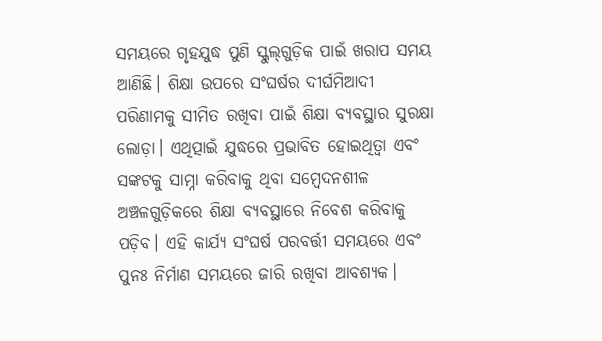ସମୟରେ ଗୃହଯୁଦ୍ଧ ପୁଣି ସ୍କୁଲ୍‌ଗୁଡ଼ିକ ପାଇଁ ଖରାପ ସମୟ ଆଣିଛି। ଶିକ୍ଷା ଉପରେ ସଂଘର୍ଷର ଦୀର୍ଘମିଆଦୀ ପରିଣାମକୁ ସୀମିତ ରଖିବା ପାଇଁ ଶିକ୍ଷା ବ୍ୟବସ୍ଥାର ସୁରକ୍ଷା ଲୋଡ଼ା। ଏଥିତ୍ପାଇଁ ଯୁଦ୍ଧରେ ପ୍ରଭାବିତ ହୋଇଥିତ୍ବା ଏବଂ ସଙ୍କଟକୁ ସାମ୍ନା କରିବାକୁ ଥିବା ସମ୍ବେଦନଶୀଳ ଅଞ୍ଚଳଗୁଡ଼ିକରେ ଶିକ୍ଷା ବ୍ୟବସ୍ଥାରେ ନିବେଶ କରିବାକୁ ପଡ଼ିବ। ଏହି କାର୍ଯ୍ୟ ସଂଘର୍ଷ ପରବର୍ତ୍ତୀ ସମୟରେ ଏବଂ ପୁନଃ ନିର୍ମାଣ ସମୟରେ ଜାରି ରଖିବା ଆବଶ୍ୟକ।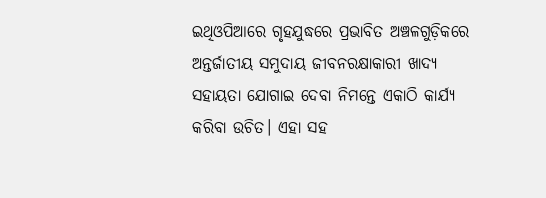ଇଥିଓପିଆରେ ଗୃହଯୁଦ୍ଧରେ ପ୍ରଭାବିତ ଅଞ୍ଚଳଗୁଡ଼ିକରେ ଅନ୍ତର୍ଜାତୀୟ ସମୁଦାୟ ଜୀବନରକ୍ଷାକାରୀ ଖାଦ୍ୟ ସହାୟତା ଯୋଗାଇ ଦେବା ନିମନ୍ତେ ଏକାଠି କାର୍ଯ୍ୟ କରିବା ଉଚିତ। ଏହା ସହ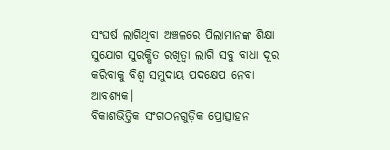ସଂଘର୍ଷ ଲାଗିଥିବା ଅଞ୍ଚଳରେ ପିଲାମାନଙ୍କ ଶିକ୍ଷା ସୁଯୋଗ ସୁରକ୍ଷିତ ରଖିତ୍ବା ଲାଗି ସବୁ ବାଧା ଦୂର କରିବାକୁ ବିଶ୍ୱ ସମୁଦାୟ ପଦକ୍ଷେପ ନେବା ଆବଶ୍ୟକ।
ବିକାଶଭିତ୍ତିକ ସଂଗଠନଗୁଡ଼ିକ ପ୍ରୋତ୍ସାହନ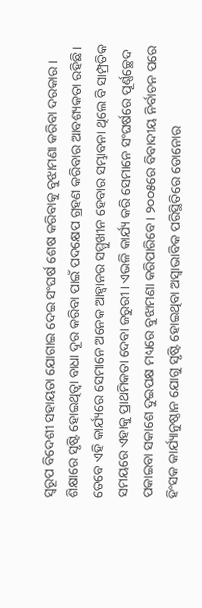ସ୍ବରୂପ ବିଦେଶୀ ସହାୟତା ଯୋଗାଇ ଦେଇ ସଂଘର୍ଷ ଶେଷ କରିବାକୁ ବୁଝାମଣା କରିବା ଦରକାର। ଶିକ୍ଷାରେ ସୃଷ୍ଟି ହୋଇଥିତ୍ବା ବାଧା ଦୂର କରିବା ପାଇଁ ପଦକ୍ଷେପ ଗ୍ରହଣ କରିବାର ଆବଶ୍ୟକତା ରହିଛି। ତେବେ ଏହି କାର୍ଯ୍ୟରେ ସେମାନେ ଅନେକ ଆହ୍ବାନର ସମ୍ମୁଖୀନ ହେବାର ସମ୍ଭାବନା ଥିଲେ ବି ସାମ୍ପ୍ରତିକ ସମୟରେ ଏହାକୁ ପ୍ରାଥମିକତା ଦେବା ଜରୁରୀ। ଏଭଳି କାର୍ଯ୍ୟ କରି ସେମାନେ ସଂଘର୍ଷରେ ପୂର୍ଣ୍ଣଚ୍ଛେଦ ପକାଇବା ସକାଶେ ଦୁଇପକ୍ଷ ମଧ୍ୟରେ ବୁଝାମଣା କରିପାରିବେ। ୨୦୦୫ରେ ବିବାଦୀୟ ନିର୍ବାଚନ ପରେ ହିଂସକ କାର୍ଯ୍ୟାନୁଷ୍ଠାନ ଯୋଗୁ ସୃଷ୍ଟି ହୋଇଥିବା ଅସ୍ବାଭାବିକ ପରିସ୍ଥିତିରେ ଡୋନୋର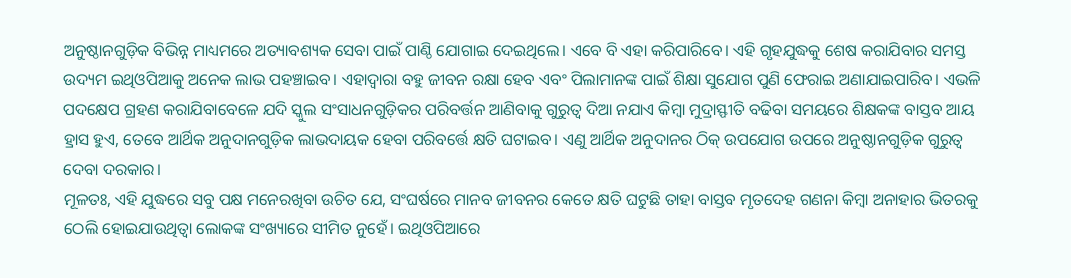ଅନୁଷ୍ଠାନଗୁଡ଼ିକ ବିଭିନ୍ନ ମାଧ୍ୟମରେ ଅତ୍ୟାବଶ୍ୟକ ସେବା ପାଇଁ ପାଣ୍ଠି ଯୋଗାଇ ଦେଇଥିଲେ। ଏବେ ବି ଏହା କରିପାରିବେ। ଏହି ଗୃହଯୁଦ୍ଧକୁ ଶେଷ କରାଯିବାର ସମସ୍ତ ଉଦ୍ୟମ ଇଥିଓପିଆକୁ ଅନେକ ଲାଭ ପହଞ୍ଚାଇବ। ଏହାଦ୍ୱାରା ବହୁ ଜୀବନ ରକ୍ଷା ହେବ ଏବଂ ପିଲାମାନଙ୍କ ପାଇଁ ଶିକ୍ଷା ସୁଯୋଗ ପୁଣି ଫେରାଇ ଅଣାଯାଇପାରିବ। ଏଭଳି ପଦକ୍ଷେପ ଗ୍ରହଣ କରାଯିବାବେଳେ ଯଦି ସ୍କୁଲ ସଂସାଧନଗୁଡ଼ିକର ପରିବର୍ତ୍ତନ ଆଣିବାକୁ ଗୁରୁତ୍ୱ ଦିଆ ନଯାଏ କିମ୍ବା ମୁଦ୍ରାସ୍ଫୀତି ବଢିବା ସମୟରେ ଶିକ୍ଷକଙ୍କ ବାସ୍ତବ ଆୟ ହ୍ରାସ ହୁଏ, ତେବେ ଆର୍ଥିକ ଅନୁଦାନଗୁଡ଼ିକ ଲାଭଦାୟକ ହେବା ପରିବର୍ତ୍ତେ କ୍ଷତି ଘଟାଇବ। ଏଣୁ ଆର୍ଥିକ ଅନୁଦାନର ଠିକ୍‌ ଉପଯୋଗ ଉପରେ ଅନୁଷ୍ଠାନଗୁଡ଼ିକ ଗୁରୁତ୍ୱ ଦେବା ଦରକାର।
ମୂଳତଃ, ଏହି ଯୁଦ୍ଧରେ ସବୁ ପକ୍ଷ ମନେରଖିବା ଉଚିତ ଯେ, ସଂଘର୍ଷରେ ମାନବ ଜୀବନର କେତେ କ୍ଷତି ଘଟୁଛି ତାହା ବାସ୍ତବ ମୃତଦେହ ଗଣନା କିମ୍ବା ଅନାହାର ଭିତରକୁ ଠେଲି ହୋଇଯାଉଥିତ୍ବା ଲୋକଙ୍କ ସଂଖ୍ୟାରେ ସୀମିତ ନୁହେଁ। ଇଥିଓପିଆରେ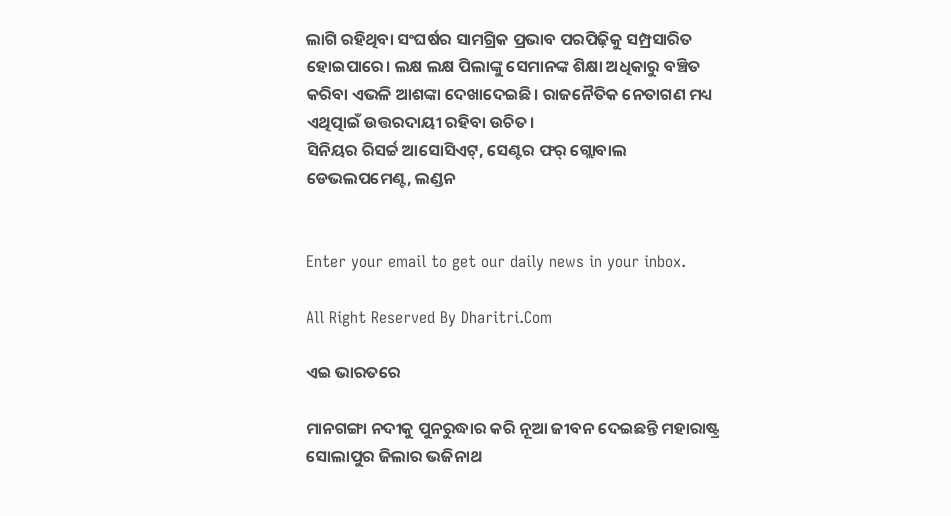ଲାଗି ରହିଥିବା ସଂଘର୍ଷର ସାମଗ୍ରିକ ପ୍ରଭାବ ପରପିଢ଼ିକୁ ସମ୍ପ୍ରସାରିତ ହୋଇପାରେ। ଲକ୍ଷ ଲକ୍ଷ ପିଲାଙ୍କୁ ସେମାନଙ୍କ ଶିକ୍ଷା ଅଧିକାରୁ ବଞ୍ଚିତ କରିବା ଏଭଳି ଆଶଙ୍କା ଦେଖାଦେଇଛି। ରାଜନୈତିକ ନେତାଗଣ ମଧ୍ୟ ଏଥିତ୍ପାଇଁ ଉତ୍ତରଦାୟୀ ରହିବା ଉଚିତ।
ସିନିୟର ରିସର୍ଚ୍ଚ ଆସୋସିଏଟ୍‌, ସେଣ୍ଟର ଫର୍‌ ଗ୍ଲୋବାଲ ଡେଭଲପମେଣ୍ଟ, ଲଣ୍ଡନ


Enter your email to get our daily news in your inbox.

All Right Reserved By Dharitri.Com

ଏଇ ଭାରତରେ

ମାନଗଙ୍ଗା ନଦୀକୁ ପୁନରୁଦ୍ଧାର କରି ନୂଆ ଜୀବନ ଦେଇଛନ୍ତି ମହାରାଷ୍ଟ୍ର ସୋଲାପୁର ଜିଲାର ଭଜିନାଥ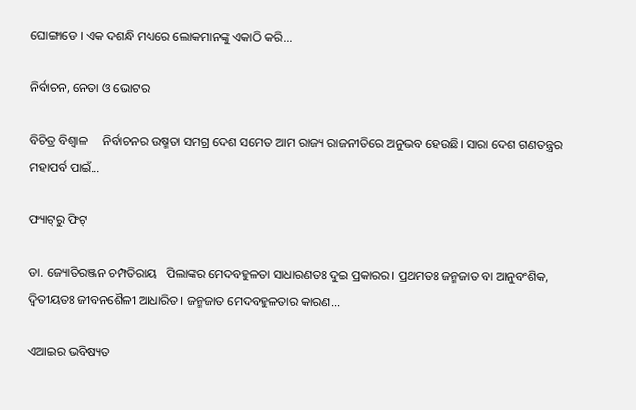ଘୋଙ୍ଗାଡେ । ଏକ ଦଶନ୍ଧି ମଧ୍ୟରେ ଲୋକମାନଙ୍କୁ ଏକାଠି କରି...

ନିର୍ବାଚନ, ନେତା ଓ ଭୋଟର

ବିଚିତ୍ର ବିଶ୍ୱାଳ     ନିର୍ବାଚନର ଉଷ୍ମତା ସମଗ୍ର ଦେଶ ସମେତ ଆମ ରାଜ୍ୟ ରାଜନୀତିରେ ଅନୁଭବ ହେଉଛି। ସାରା ଦେଶ ଗଣତନ୍ତ୍ରର ମହାପର୍ବ ପାଇଁ...

ଫ୍ୟାଟ୍‌ରୁ ଫିଟ୍‌

ଡା. ଜ୍ୟୋତିରଞ୍ଜନ ଚମ୍ପତିରାୟ   ପିଲାଙ୍କର ମେଦବହୁଳତା ସାଧାରଣତଃ ଦୁଇ ପ୍ରକାରର। ପ୍ରଥମତଃ ଜନ୍ମଜାତ ବା ଆନୁବଂଶିକ, ଦ୍ୱିତୀୟତଃ ଜୀବନଶୈଳୀ ଆଧାରିତ। ଜନ୍ମଜାତ ମେଦବହୁଳତାର କାରଣ...

ଏଆଇର ଭବିଷ୍ୟତ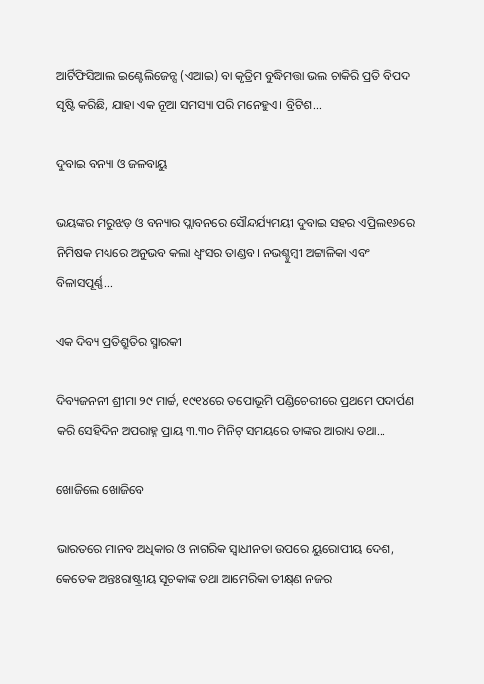ଆର୍ଟିଫିସିଆଲ ଇଣ୍ଟେଲିଜେନ୍ସ (ଏଆଇ) ବା କୃତ୍ରିମ ବୁଦ୍ଧିମତ୍ତା ଭଲ ଚାକିରି ପ୍ରତି ବିପଦ ସୃଷ୍ଟି କରିଛି, ଯାହା ଏକ ନୂଆ ସମସ୍ୟା ପରି ମନେହୁଏ। ବ୍ରିଟିଶ...

ଦୁବାଇ ବନ୍ୟା ଓ ଜଳବାୟୁ

ଭୟଙ୍କର ମରୁଝଡ଼ ଓ ବନ୍ୟାର ପ୍ଲାବନରେ ସୌନ୍ଦର୍ଯ୍ୟମୟୀ ଦୁବାଇ ସହର ଏପ୍ରିଲ୧୬ରେ ନିମିଷକ ମଧ୍ୟରେ ଅନୁଭବ କଲା ଧ୍ବଂସର ତାଣ୍ଡବ। ନଭଶ୍ଚୁମ୍ବୀ ଅଟ୍ଟାଳିକା ଏବଂ ବିଳାସପୂର୍ଣ୍ଣ...

ଏକ ଦିବ୍ୟ ପ୍ରତିଶ୍ରୁତିର ସ୍ମାରକୀ

ଦିବ୍ୟଜନନୀ ଶ୍ରୀମା ୨୯ ମାର୍ଚ୍ଚ, ୧୯୧୪ରେ ତପୋଭୂମି ପଣ୍ଡିଚେରୀରେ ପ୍ରଥମେ ପଦାର୍ପଣ କରି ସେହିଦିନ ଅପରାହ୍ନ ପ୍ରାୟ ୩.୩୦ ମିନିଟ୍‌ ସମୟରେ ତାଙ୍କର ଆରାଧ୍ୟ ତଥା...

ଖୋଜିଲେ ଖୋଜିବେ

ଭାରତରେ ମାନବ ଅଧିକାର ଓ ନାଗରିକ ସ୍ବାଧୀନତା ଉପରେ ୟୁରୋପୀୟ ଦେଶ, କେତେକ ଅନ୍ତଃରାଷ୍ଟ୍ରୀୟ ସୂଚକାଙ୍କ ତଥା ଆମେରିକା ତୀକ୍ଷ୍‌ଣ ନଜର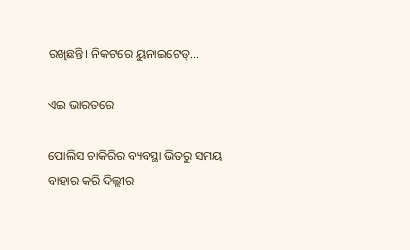ରଖିଛନ୍ତି। ନିକଟରେ ୟୁନାଇଟେଡ୍‌...

ଏଇ ଭାରତରେ

ପୋଲିସ ଚାକିରିର ବ୍ୟବସ୍ଥା ଭିତରୁ ସମୟ ବାହାର କରି ଦିଲ୍ଲୀର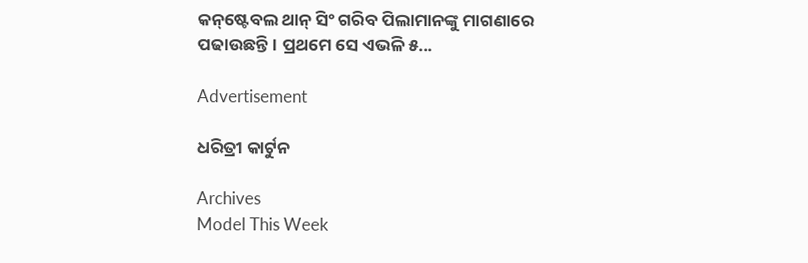କନ୍‌ଷ୍ଟେବଲ ଥାନ୍‌ ସିଂ ଗରିବ ପିଲାମାନଙ୍କୁ ମାଗଣାରେ ପଢାଉଛନ୍ତି। ପ୍ରଥମେ ସେ ଏଭଳି ୫...

Advertisement

ଧରିତ୍ରୀ କାର୍ଟୁନ

Archives
Model This Week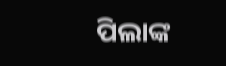ପିଲାଙ୍କ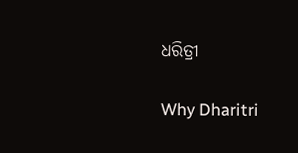ଧରିତ୍ରୀ

Why Dharitri